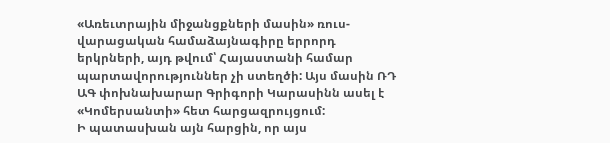«Առեւտրային միջանցքների մասին» ռուս-վարացական համաձայնագիրը երրորդ երկրների, այդ թվում՝ Հայաստանի համար պարտավորություններ չի ստեղծի: Այս մասին ՌԴ ԱԳ փոխնախարար Գրիգորի Կարասինն ասել է «Կոմերսանտի» հետ հարցազրույցում:
Ի պատասխան այն հարցին, որ այս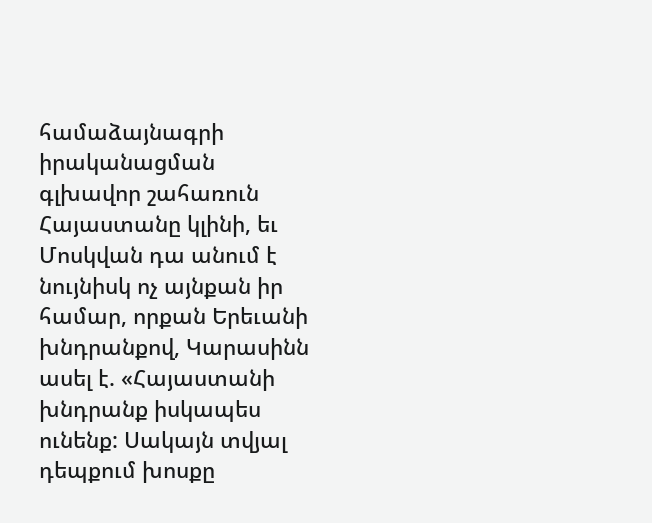համաձայնագրի իրականացման գլխավոր շահառուն Հայաստանը կլինի, եւ Մոսկվան դա անում է նույնիսկ ոչ այնքան իր համար, որքան Երեւանի խնդրանքով, Կարասինն ասել է. «Հայաստանի խնդրանք իսկապես ունենք: Սակայն տվյալ դեպքում խոսքը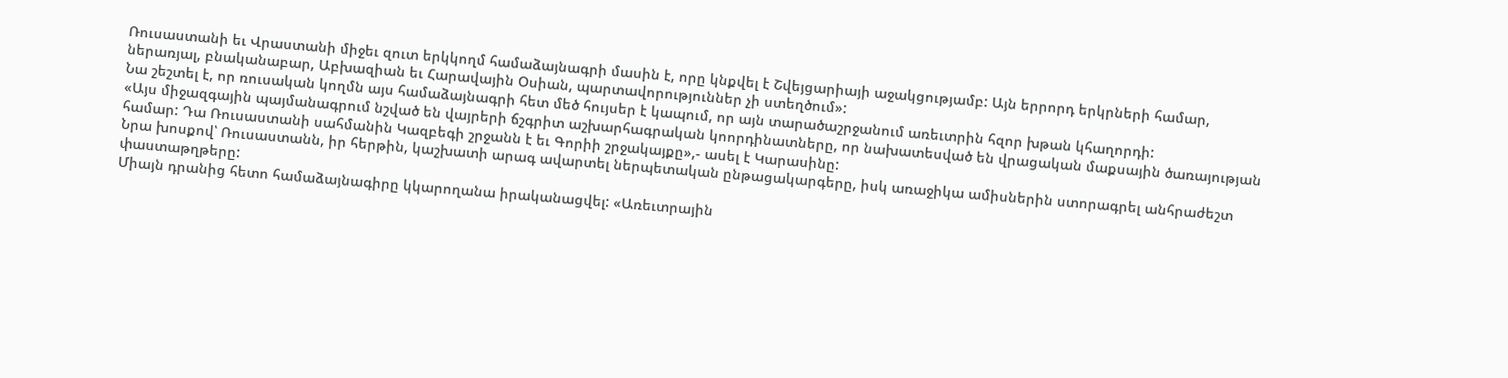Ռուսաստանի եւ Վրաստանի միջեւ զուտ երկկողմ համաձայնագրի մասին է, որը կնքվել է Շվեյցարիայի աջակցությամբ: Այն երրորդ երկրների համար, ներառյալ, բնականաբար, Աբխազիան եւ Հարավային Օսիան, պարտավորություններ չի ստեղծում»:
Նա շեշտել է, որ ռուսական կողմն այս համաձայնագրի հետ մեծ հույսեր է կապում, որ այն տարածաշրջանում առեւտրին հզոր խթան կհաղորդի:
«Այս միջազգային պայմանագրում նշված են վայրերի ճշգրիտ աշխարհագրական կոորդինատները, որ նախատեսված են վրացական մաքսային ծառայության համար: Դա Ռուսաստանի սահմանին Կազբեգի շրջանն է եւ Գորիի շրջակայքը»,- ասել է Կարասինը:
Նրա խոսքով՝ Ռուսաստանն, իր հերթին, կաշխատի արագ ավարտել ներպետական ընթացակարգերը, իսկ առաջիկա ամիսներին ստորագրել անհրաժեշտ փաստաթղթերը:
Միայն դրանից հետո համաձայնագիրը կկարողանա իրականացվել: «Առեւտրային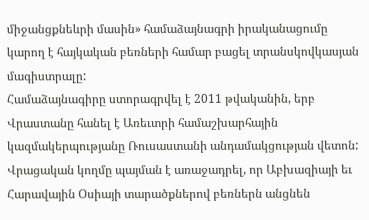միջանցքնեևրի մասին» համաձայնագրի իրականացումը կարող է հայկական բեռների համար բացել տրանսկովկասյան մագիստրալը:
Համաձայնագիրը ստորագրվել է 2011 թվականին, երբ Վրաստանը հանել է Առեւտրի համաշխարհային կազմակերպությանը Ռուսաստանի անդամակցության վետոն: Վրացական կողմը պայման է առաջադրել, որ Աբխազիայի եւ Հարավային Օսիայի տարածքներով բեռներն անցնեն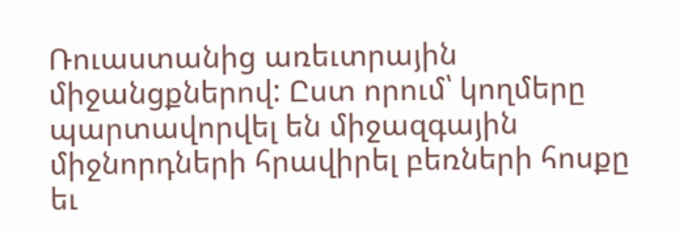Ռուաստանից առեւտրային միջանցքներով: Ըստ որում՝ կողմերը պարտավորվել են միջազգային միջնորդների հրավիրել բեռների հոսքը եւ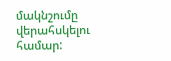մակնշումը վերահսկելու համար: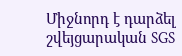Միջնորդ է դարձել շվեյցարական SGS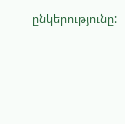ընկերությունը: